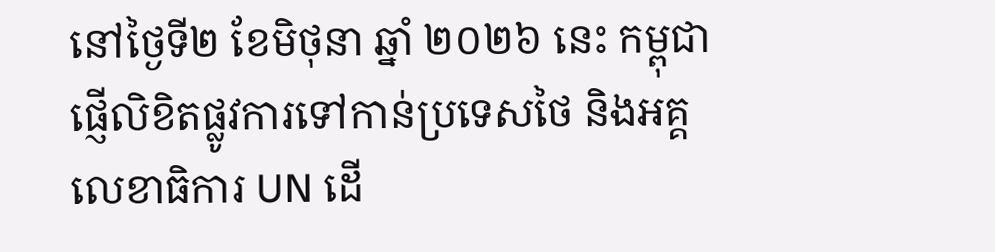នៅថ្ងៃទី២ ខែមិថុនា ឆ្នាំ ២០២៦ នេះ កម្ពុជាផ្ញើលិខិតផ្លូវការទៅកាន់ប្រទេសថៃ និងអគ្គលេខាធិការ UN ដើ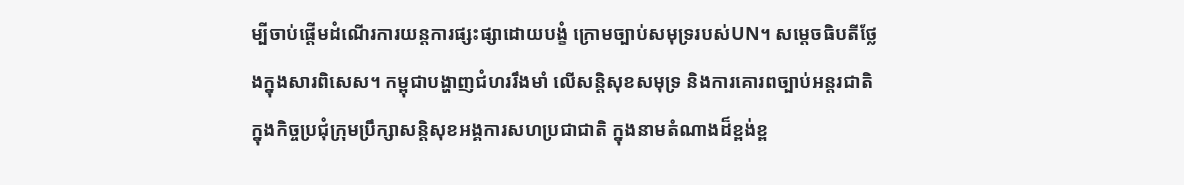ម្បីចាប់ផ្ដើមដំណើរការយន្តការផ្សះផ្សាដោយបង្ខំ ក្រោមច្បាប់សមុទ្ររបស់UN។ សម្ដេចធិបតីថ្លែងក្នុងសារពិសេស។ កម្ពុជាបង្ហាញជំហររឹងមាំ លើសន្តិសុខសមុទ្រ និងការគោរពច្បាប់អន្តរជាតិ ក្នុងកិច្ចប្រជុំក្រុមប្រឹក្សាសន្តិសុខអង្គការសហប្រជាជាតិ ក្នុងនាមតំណាងដ៏ខ្ពង់ខ្ព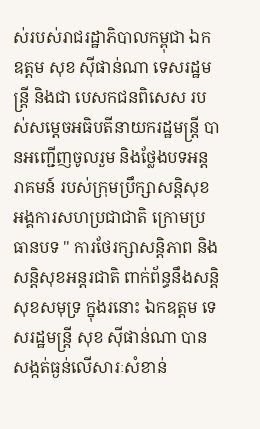ស់របស់រាជរដ្ឋាភិបាលកម្ពុជា ឯកឧត្តម សុខ ស៊ីផាន់ណា ទេសរដ្ឋមន្ត្រី និងជា បេសកជនពិសេស របស់សម្ដេចអធិបតីនាយករដ្ឋមន្ត្រី បានអញ្ជើញចូលរួម និងថ្លែងបទអន្តរាគមន៍ របស់ក្រុមប្រឹក្សាសន្តិសុខអង្គការសហប្រជាជាតិ ក្រោមប្រធានបទ " ការថែរក្សាសន្តិភាព និងសន្តិសុខអន្តរជាតិ ពាក់ព័ន្ធនឹងសន្តិសុខសមុទ្រ ក្នុងរនោះ ឯកឧត្តម ទេសរដ្ឋមន្ត្រី សុខ ស៊ីផាន់ណា បានសង្កត់ធ្ងន់លើសារៈសំខាន់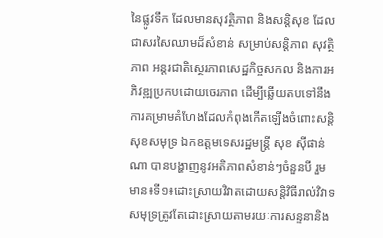នៃផ្លូវទឹក ដែលមានសុវត្ថិភាព និងសន្តិសុខ ដែលជាសរសៃឈាមដ៏សំខាន់ សម្រាប់សន្តិភាព សុវត្ថិភាព អន្តរជាតិស្ថេរភាពសេដ្ឋកិច្ចសកល និងការអភិវឌ្ឍប្រកបដោយចេរភាព ដើម្បីឆ្លើយតបទៅនឹងការគម្រាមគំហែងដែលកំពុងកើតឡើងចំពោះសន្តិសុខសមុទ្រ ឯកឧត្តមទេសរដ្ឋមន្ត្រី សុខ ស៊ីផាន់ណា បានបង្ហាញនូវអតិភាពសំខាន់ៗចំនួនបី រួមមាន៖ទី១៖ដោះស្រាយវិវាតដោយសន្តិវិធីរាល់វិវាទសមុទ្រត្រូវតែដោះស្រាយតាមរយៈការសន្ទនានិង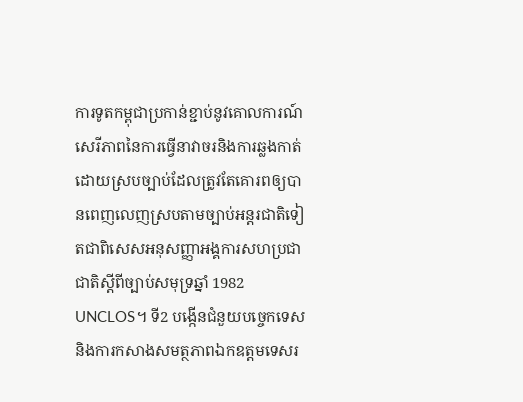ការទូតកម្ពុជាប្រកាន់ខ្ជាប់នូវគោលការណ៍សេរីភាពនៃការធ្វើនាវាចរនិងការឆ្លងកាត់ដោយស្របច្បាប់ដែលត្រូវតែគោរពឲ្យបានពេញលេញស្របតាមច្បាប់អន្តរជាតិទៀតជាពិសេសអនុសញ្ញាអង្គការសហប្រជាជាតិស្ដីពីច្បាប់សមុទ្រឆ្នាំ 1982 UNCLOS។ ទី2 បង្កើនជំនួយបច្ចេកទេសនិងការកសាងសមត្ថភាពឯកឧត្តមទេសរ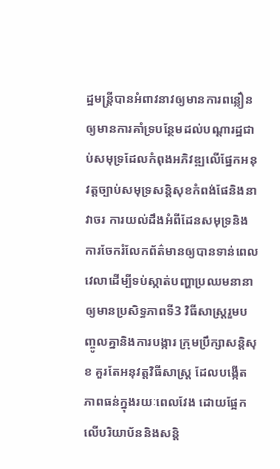ដ្ឋមន្ត្រីបានអំពាវនាវឲ្យមានការពន្លឿន ឲ្យមានការគាំទ្របន្ថែមដល់បណ្ដារដ្ឋជាប់សមុទ្រដែលកំពុងអភិវឌ្ឍលើផ្នែកអនុវត្តច្បាប់សមុទ្រសន្តិសុខកំពង់ផែនិងនាវាចរ ការយល់ដឹងអំពីដែនសមុទ្រនិងការចែករំលែកព័ត៌មានឲ្យបានទាន់ពេលវេលាដើម្បីទប់ស្កាត់បញ្ហាប្រឈមនានាឲ្យមានប្រសិទ្ធភាពទី3 វិធីសាស្រ្តរួមបញ្ចូលគ្នានិងការបង្ការ ក្រុមប្រឹក្សាសន្តិសុខ គួរតែអនុវត្តវិធីសាស្រ្ត ដែលបង្កើតភាពធន់ក្នុងរយៈពេលវែង ដោយផ្អែកលើបរិយាប័ននិងសន្តិ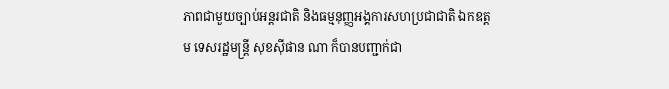ភាពជាមួយច្បាប់អន្តរជាតិ និងធម្មនុញ្ញអង្គការសហប្រជាជាតិ ឯកឧត្តម ទេសរដ្ឋមន្ត្រី សុខស៊ីផាន ណា ក៏បានបញ្ជាក់ជា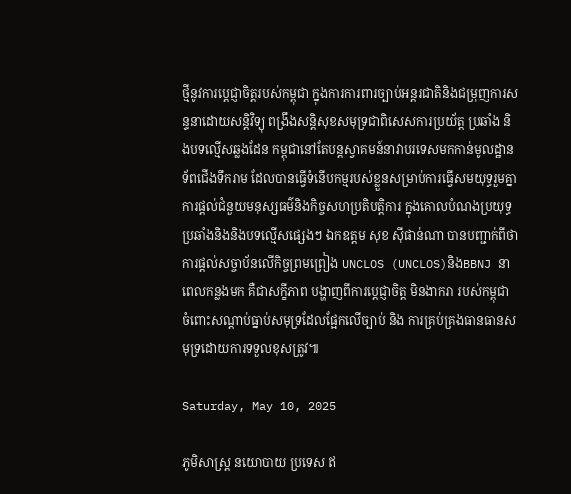ថ្មីនូវការប្ដេជ្ញាចិត្តរបស់កម្ពុជា ក្នុងការការពារច្បាប់អន្តរជាតិនិងជម្រុញការសន្ទនាដោយសន្តិវិទ្យុ ពង្រឹងសន្តិសុខសមុទ្រជាពិសេសការប្រយ័ត្ត ប្រឆាំង និងបទល្មើសឆ្លងដែន កម្ពុជានៅតែបន្តស្វាគមន៍នាវាបរទេសមកកាន់មូលដ្ឋានទ័ពជើងទឹករាម ដែលបានធ្វើទំនើបកម្មរបស់ខ្លួនសម្រាប់ការធ្វើសមយុទ្ធរួមគ្នា ការផ្ដល់ជំនួយមនុស្សធម៌និងកិច្ចសហប្រតិបត្តិការ ក្នុងគោលបំណងប្រយុទ្ធប្រឆាំងនិងនិងបទល្មើសផ្សេងៗ ឯកឧត្តម សុខ ស៊ីផាន់ណា បានបញ្ជាក់ពីថាការផ្ដល់សច្ចាប័នលើកិច្ចព្រមព្រៀង UNCLOS (UNCLOS)និងBBNJ នាពេលកន្លងមក គឺជាសក្ខីភាព បង្ហាញពីការប្តេជ្ញាចិត្ត មិនងាករា របស់កម្ពុជា ចំពោះសណ្ដាប់ធ្នាប់សមុទ្រដែលផ្អែកលើច្បាប់ និង ការគ្រប់គ្រងធានធានសមុទ្រដោយការទទួលខុសត្រូវ៕

Saturday, May 10, 2025

ភូមិសាស្រ្ត នយោបាយ ប្រទេស ឥ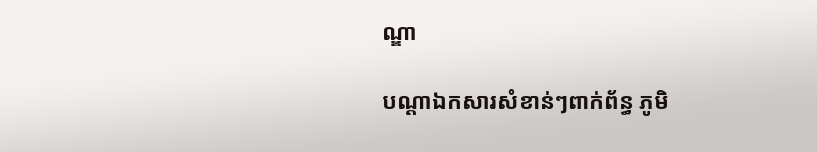ណ្ឌា

បណ្តាឯកសារសំខាន់ៗពាក់ព័ន្ធ ភូមិ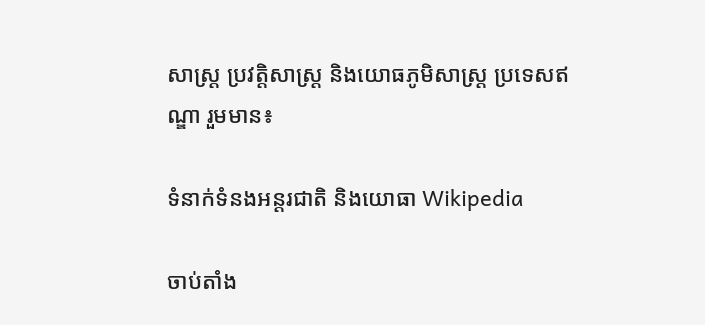សាស្រ្ត ប្រវត្តិសាស្រ្ត និងយោធភូមិសាស្រ្ត ប្រទេសឥណ្ឌា រួមមាន៖

ទំនាក់ទំនងអន្តរជាតិ និងយោធា Wikipedia

ចាប់តាំង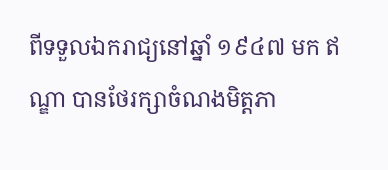ពីទទួលឯករាជ្យនៅឆ្នាំ ១៩៤៧ មក ឥណ្ឌា បានថែរក្សាចំណងមិត្តភា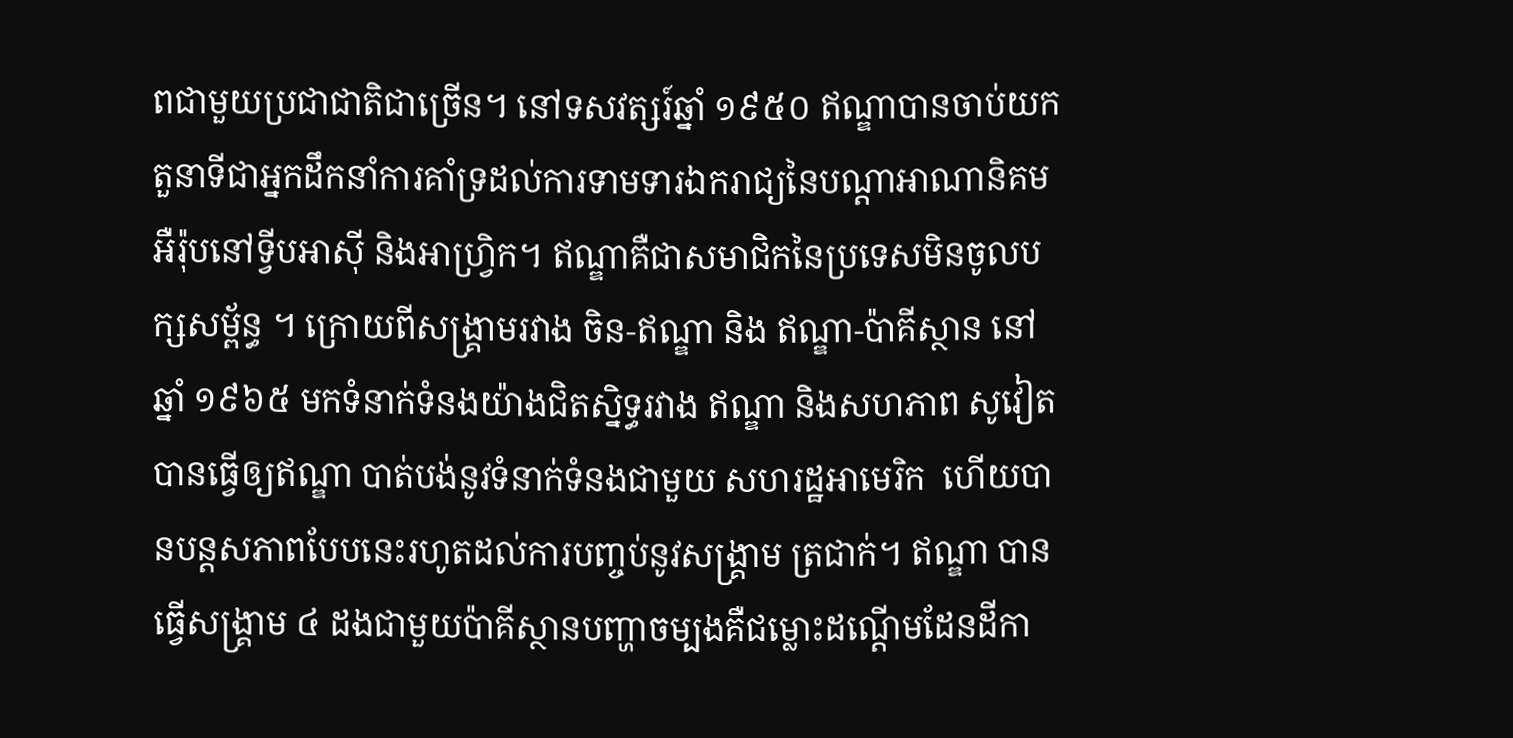ពជាមួយប្រជាជាតិជាច្រើន។ នៅទសវត្សរ៍ឆ្នាំ ១៩៥០ ឥណ្ឌាបានចាប់យកតួនាទីជាអ្នកដឹកនាំការគាំទ្រដល់ការទាមទារឯករាជ្យនៃបណ្ដាអាណានិគមអឺរ៉ុបនៅទ្វីបអាស៊ី និងអាហ្វ្រិក។ ឥណ្ឌាគឺជាសមាជិកនៃប្រទេសមិនចូលបក្សសម្ព័ន្ធ ។ ក្រោយពីសង្គ្រាមរវាង ចិន-ឥណ្ឌា និង ឥណ្ឌា-ប៉ាគីស្ថាន នៅឆ្នាំ ១៩៦៥ មកទំនាក់ទំនងយ៉ាងជិតស្និទ្ធរវាង ឥណ្ឌា និងសហភាព សូវៀត បានធ្វើឲ្យឥណ្ឌា បាត់បង់នូវទំនាក់ទំនងជាមួយ សហរដ្ឋអាមេរិក  ហើយបានបន្តសភាពបែបនេះរហូតដល់ការបញ្ចប់នូវសង្គ្រាម ត្រជាក់។ ឥណ្ឌា បានធ្វើសង្គ្រាម ៤ ដងជាមួយប៉ាគីស្ថានបញ្ហាចម្បងគឺជម្លោះដណ្ដើមដែនដីកា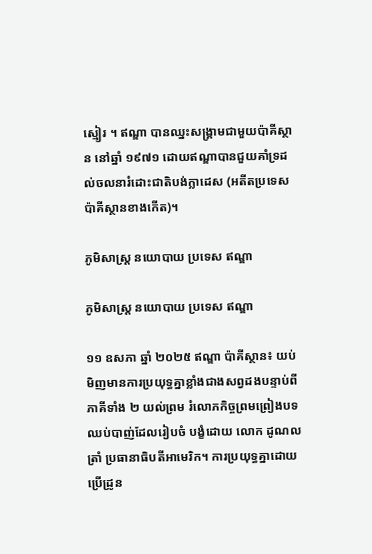ស្មៀរ ។ ឥណ្ឌា បានឈ្នះសង្គ្រាមជាមួយប៉ាគីស្ថាន នៅឆ្នាំ ១៩៧១ ដោយឥណ្ឌាបានជួយគាំទ្រដល់ចលនារំដោះជាតិបង់ក្លាដេស (អតីតប្រទេសប៉ាគីស្ថានខាងកើត)។

ភូមិសាស្រ្ត នយោបាយ ប្រទេស ឥណ្ឌា

ភូមិសាស្រ្ត នយោបាយ ប្រទេស ឥណ្ឌា

១១ ឧសភា ឆ្នាំ ២០២៥ ឥណ្ឌា ប៉ាគីស្ថាន៖ យប់មិញមានការប្រយុទ្ធគ្នាខ្លាំងជាងសព្វដងបន្ទាប់ពី ភាគីទាំង ២ យល់ព្រម រំលោភកិច្ចព្រមព្រៀងបទឈប់បាញ់ដែលរៀបចំ បង្ខំដោយ លោក ដូណលត្រាំ ប្រធានាធិបតីអាមេរិក។ ការប្រយុទ្ធគ្នាដោយប្រើដ្រូន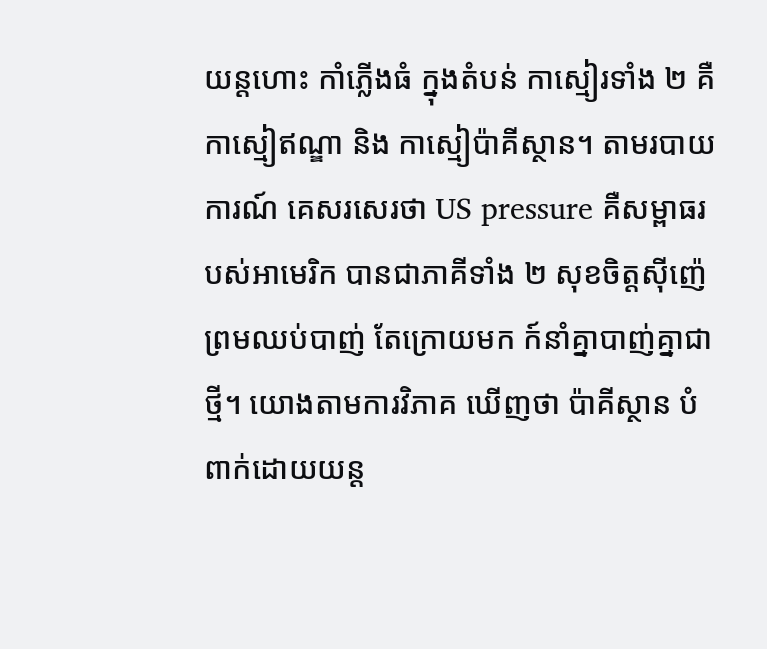យន្តហោះ កាំភ្លើងធំ ក្នុងតំបន់ កាស្មៀរទាំង ២ គឺកាស្មៀឥណ្ឌា និង កាស្មៀប៉ាគីស្ថាន។ តាមរបាយការណ៍ គេសរសេរថា US pressure គឺសម្ពាធរបស់អាមេរិក បានជាភាគីទាំង ២ សុខចិត្តស៊ីញ៉េព្រមឈប់បាញ់ តែក្រោយមក ក៍នាំគ្នាបាញ់គ្នាជាថ្មី។ យោងតាមការវិភាគ ឃើញថា ប៉ាគីស្ថាន បំពាក់ដោយយន្ត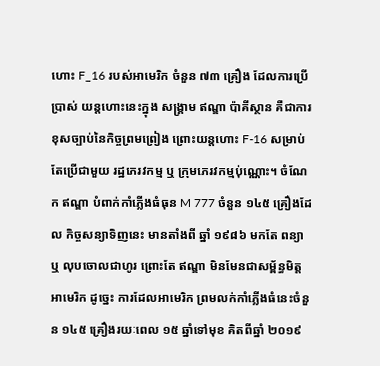ហោះ F_16 របស់អាមេរិក ចំនួន ៧៣ គ្រឿង ដែលការប្រើប្រាស់ យន្តហោះនេះក្នុង សង្រ្គាម ឥណ្ឌា ប៉ាគីស្ថាន គឺជាការខុសច្បាប់នៃកិច្ចព្រមព្រៀង ព្រោះយន្តហោះ F-16 សម្រាប់តែប្រើជាមួយ រដ្ឋភេរវកម្ម ឬ ក្រុមភេរវកម្មប់ុណ្ណោះ។ ចំណែក ឥណ្ឌា បំពាក់កាំភ្លើងធំធុន M 777 ចំនួន ១៤៥ គ្រឿងដែល កិច្ចសន្យាទិញនេះ មានតាំងពី ឆ្នាំ ១៩៨៦ មកតែ ពន្យា ឬ លុបចោលជាហូរ ព្រោះតែ ឥណ្ឌា មិនមែនជាសម្ព័ន្ធមិត្តអាមេរិក ដូច្នេះ ការដែលអាមេរិក ព្រមលក់កាំភ្លើងធំនេះចំនួន ១៤៥ គ្រឿងរយៈពេល ១៥ ឆ្នាំទៅមុខ គិតពីឆ្នាំ ២០១៩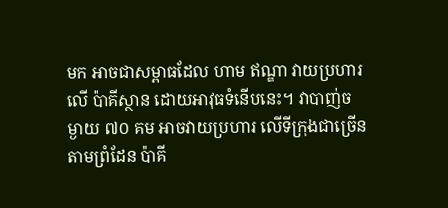មក អាចជាសម្ពាធដែល ហាម ឥណ្ឌា វាយប្រហារលើ ប៉ាគីស្ថាន ដោយអាវុធទំនើបនេះ។ វាបាញ់ចម្ងាយ ៧០ គម អាចវាយប្រហារ លើទីក្រុងជាច្រើនតាមព្រំដែន ប៉ាគី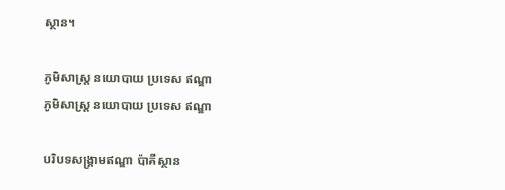ស្ថាន។

ភូមិសាស្រ្ត នយោបាយ ប្រទេស ឥណ្ឌា
ភូមិសាស្រ្ត នយោបាយ ប្រទេស ឥណ្ឌា

បរិបទសង្រ្គាមឥណ្ឌា ប៉ាគីស្ថាន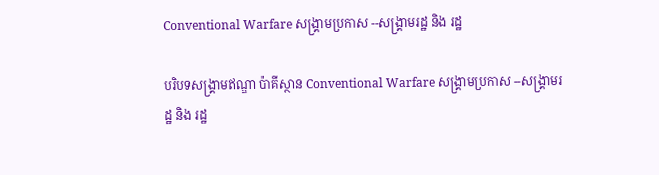Conventional Warfare សង្រ្គាមប្រកាស --សង្រ្គាមរដ្ឋ និង រដ្ឋ

បរិបទសង្រ្គាមឥណ្ឌា ប៉ាគីស្ថាន Conventional Warfare សង្រ្គាមប្រកាស --សង្រ្គាមរដ្ឋ និង រដ្ឋ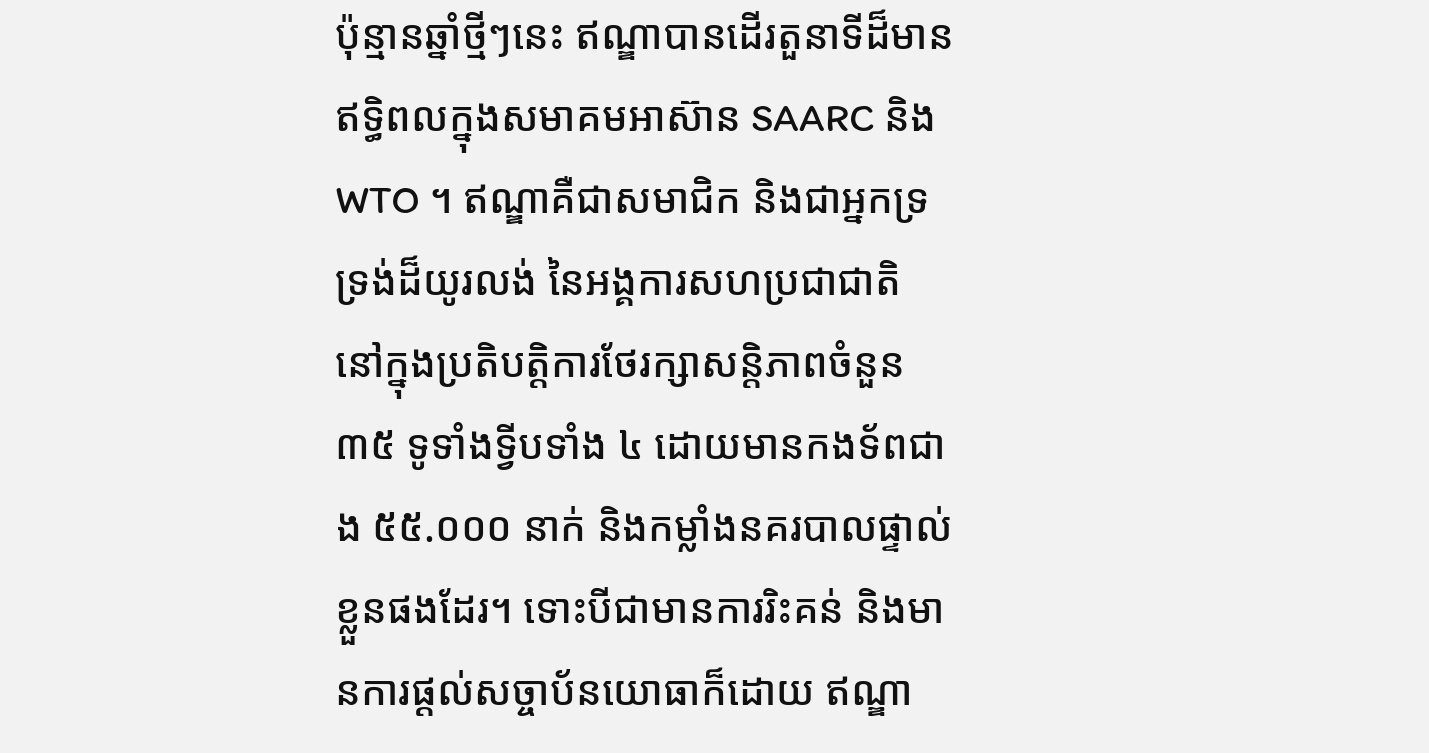ប៉ុន្មានឆ្នាំថ្មីៗនេះ ឥណ្ឌាបានដើរតួនាទីដ៏មានឥទ្ធិពលក្នុងសមាគមអាស៊ាន SAARC និង WTO ។ ឥណ្ឌាគឺជាសមាជិក និងជាអ្នកទ្រទ្រង់ដ៏យូរលង់ នៃអង្គការសហប្រជាជាតិ នៅក្នុងប្រតិបត្តិការថែរក្សាសន្តិភាពចំនួន ៣៥ ទូទាំងទ្វីបទាំង ៤ ដោយមានកងទ័ពជាង ៥៥.០០០ នាក់ និងកម្លាំងនគរបាលផ្ទាល់ខ្លួនផងដែរ។ ទោះបីជាមានការរិះគន់ និងមានការផ្ដល់សច្ចាប័នយោធាក៏ដោយ ឥណ្ឌា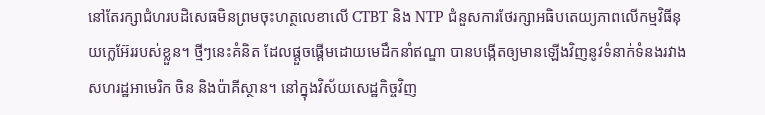នៅតែរក្សាជំហរបដិសេធមិនព្រមចុះហត្ថលេខាលើ CTBT និង NTP ជំនួសការថែរក្សាអធិបតេយ្យភាពលើកម្មវិធីនុយក្លេអ៊ែររបស់ខ្លួន។ ថ្មីៗនេះគំនិត ដែលផ្ដួចផ្ដើមដោយមេដឹកនាំឥណ្ឌា បានបង្កើតឲ្យមានឡើងវិញនូវទំនាក់ទំនងរវាង សហរដ្ឋអាមេរិក ចិន និងប៉ាគីស្ថាន។ នៅក្នុងវិស័យសេដ្ឋកិច្ចវិញ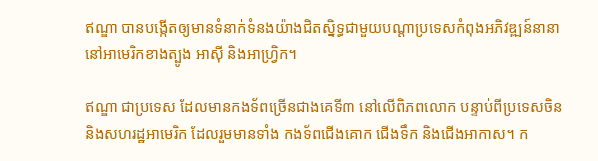ឥណ្ឌា បានបង្កើតឲ្យមានទំនាក់ទំនងយ៉ាងជិតស្និទ្ធជាមួយបណ្ដាប្រទេសកំពុងអភិវឌ្ឍន៍នានា នៅអាមេរិកខាងត្បូង អាស៊ី និងអាហ្វ្រិក។

ឥណ្ឌា ជាប្រទេស ដែលមានកងទ័ពច្រើនជាងគេទី៣ នៅលើពិភពលោក បន្ទាប់ពីប្រទេសចិន និងសហរដ្ឋអាមេរិក ដែលរួមមានទាំង កងទ័ពជើងគោក ជើងទឹក និងជើងអាកាស។ ក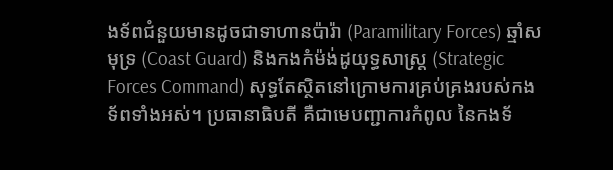ងទ័ពជំនួយមានដូចជាទាហានប៉ារ៉ា (Paramilitary Forces) ឆ្មាំសមុទ្រ (Coast Guard) និងកងកំម៉ង់ដូយុទ្ធសាស្ត្រ (Strategic Forces Command) សុទ្ធតែស្ថិតនៅក្រោមការគ្រប់គ្រងរបស់កងទ័ពទាំងអស់។ ប្រធានាធិបតី គឺជាមេបញ្ជាការកំពូល នៃកងទ័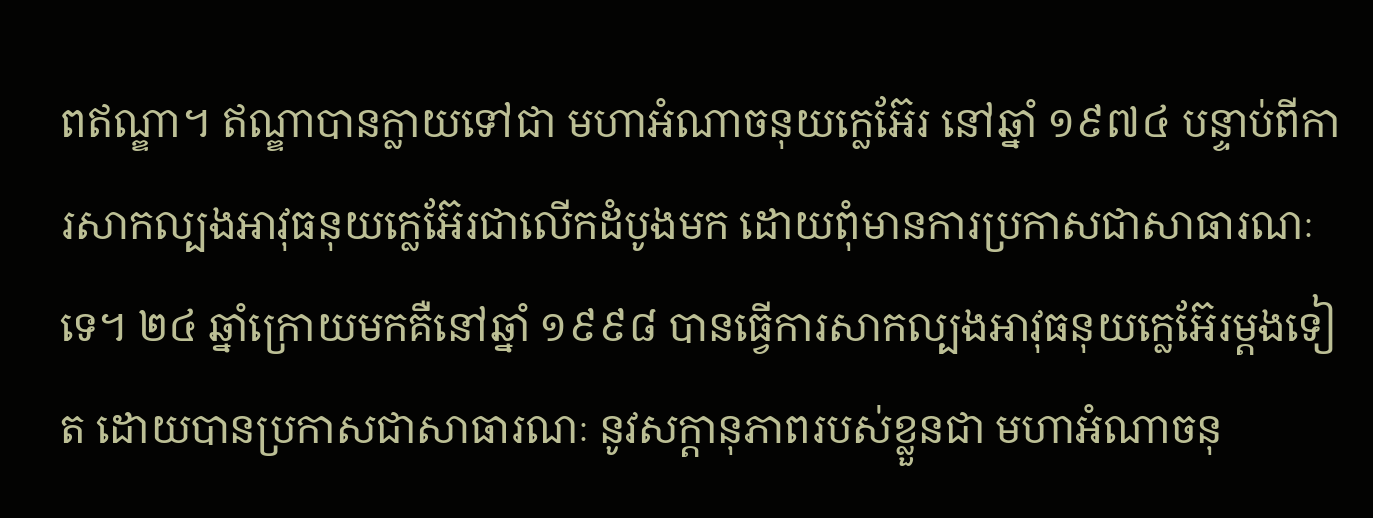ពឥណ្ឌា។ ឥណ្ឌាបានក្លាយទៅជា មហាអំណាចនុយក្លេអ៊ែរ នៅឆ្នាំ ១៩៧៤ បន្ទាប់ពីការសាកល្បងអាវុធនុយក្លេអ៊ែរជាលើកដំបូងមក ដោយពុំមានការប្រកាសជាសាធារណៈទេ។ ២៤ ឆ្នាំក្រោយមកគឺនៅឆ្នាំ ១៩៩៨ បានធ្វើការសាកល្បងអាវុធនុយក្លេអ៊ែរម្ដងទៀត ដោយបានប្រកាសជាសាធារណៈ នូវសក្ដានុភាពរបស់ខ្លួនជា មហាអំណាចនុ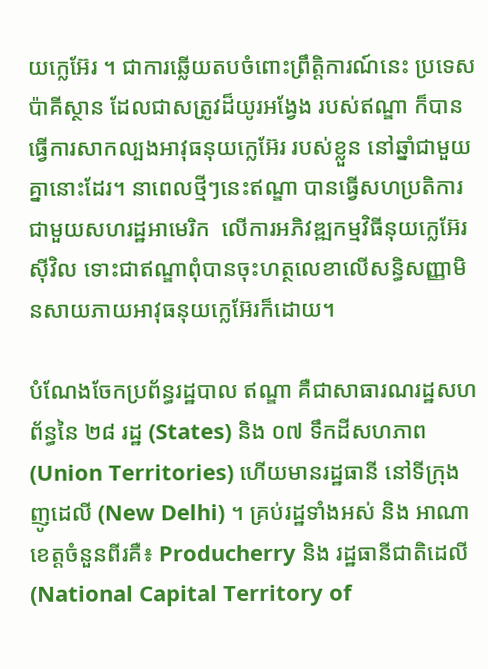យក្លេអ៊ែរ ។ ជាការឆ្លើយតបចំពោះព្រឹត្តិការណ៍នេះ ប្រទេសប៉ាគីស្ថាន ដែលជាសត្រូវដ៏យូរអង្វែង របស់ឥណ្ឌា ក៏បានធ្វើការសាកល្បងអាវុធនុយក្លេអ៊ែរ របស់ខ្លួន នៅឆ្នាំជាមួយគ្នានោះដែរ។ នាពេលថ្មីៗនេះឥណ្ឌា បានធ្វើសហប្រតិការជាមួយសហរដ្ឋអាមេរិក  លើការអភិវឌ្ឍកម្មវិធីនុយក្លេអ៊ែរស៊ីវិល ទោះជាឥណ្ឌាពុំបានចុះហត្ថលេខាលើសន្ធិសញ្ញាមិនសាយភាយអាវុធនុយក្លេអ៊ែរក៏ដោយ។

បំណែងចែកប្រព័ន្ធរដ្ឋបាល ឥណ្ឌា គឺជាសាធារណរដ្ឋសហព័ន្ធនៃ ២៨ រដ្ឋ (States) និង ០៧ ទឹកដីសហភាព (Union Territories) ហើយមានរដ្ឋធានី នៅទីក្រុងញូដេលី (New Delhi) ។ គ្រប់រដ្ឋទាំងអស់ និង អាណាខេត្តចំនួនពីរគឺ៖ Producherry និង រដ្ឋធានីជាតិដេលី (National Capital Territory of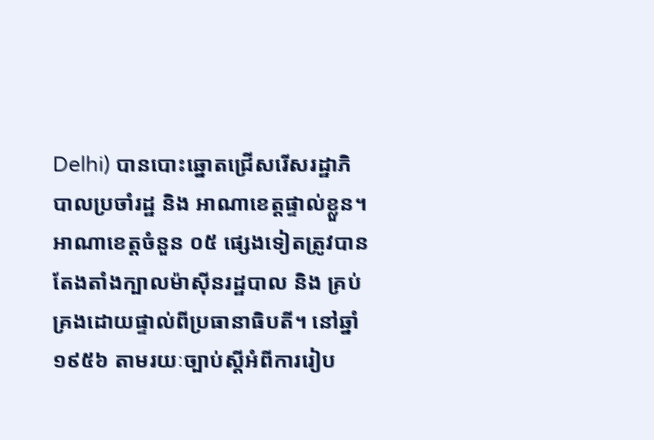Delhi) បានបោះឆ្នោតជ្រើសរើសរដ្ឋាភិបាលប្រចាំរដ្ឋ និង អាណាខេត្តផ្ទាល់ខ្លួន។ អាណាខេត្តចំនួន ០៥ ផ្សេងទៀតត្រូវបានតែងតាំងក្បាលម៉ាស៊ីនរដ្ឋបាល និង គ្រប់គ្រងដោយផ្ទាល់ពីប្រធានាធិបតី។ នៅឆ្នាំ១៩៥៦ តាមរយៈច្បាប់ស្ដីអំពីការរៀប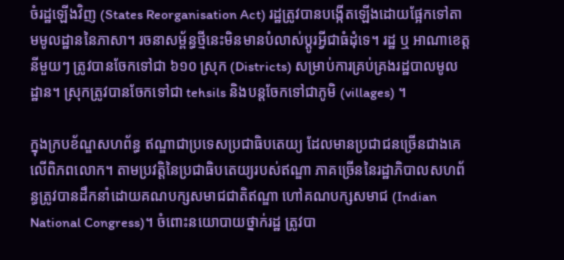ចំរដ្ឋឡើងវិញ (States Reorganisation Act) រដ្ឋត្រូវបានបង្កើតឡើងដោយផ្អែកទៅតាមមូលដ្ឋាននៃភាសា។ រចនាសម្ព័ន្ធថ្មីនេះមិនមានបំលាស់ប្ដូរអ្វីជាធំដុំទេ។ រដ្ឋ ឬ អាណាខេត្តនីមួយៗ ត្រូវបានចែកទៅជា ៦១០ ស្រុក (Districts) សម្រាប់ការគ្រប់គ្រងរដ្ឋបាលមូលដ្ឋាន។ ស្រុកត្រូវបានចែកទៅជា tehsils និងបន្តចែកទៅជាភូមិ (villages) ។

ក្នុងក្របខ័ណ្ឌសហព័ន្ធ ឥណ្ឌាជាប្រទេសប្រជាធិបតេយ្យ ដែលមានប្រជាជនច្រើនជាងគេលើពិភពលោក។ តាមប្រវត្តិនៃប្រជាធិបតេយ្យរបស់ឥណ្ឌា ភាគច្រើននៃរដ្ឋាភិបាលសហព័ន្ធត្រូវបានដឹកនាំដោយគណបក្សសមាជជាតិឥណ្ឌា ហៅគណបក្សសមាជ (Indian National Congress)។ ចំពោះនយោបាយថ្នាក់រដ្ឋ ត្រូវបា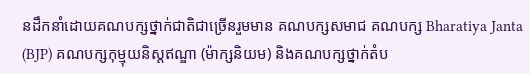នដឹកនាំដោយគណបក្សថ្នាក់ជាតិជាច្រើនរួមមាន គណបក្សសមាជ គណបក្ស Bharatiya Janta (BJP) គណបក្សកុម្មុយនិស្តឥណ្ឌា (ម៉ាក្សនិយម) និងគណបក្សថ្នាក់តំប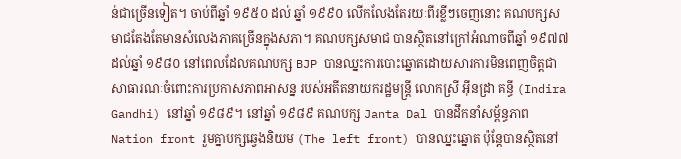ន់ជាច្រើនទៀត។ ចាប់ពីឆ្នាំ ១៩៥០ ដល់ ឆ្នាំ ១៩៩០ លើកលែងតែរយៈពីរខ្លីៗចេញនោះ គណបក្សសមាជតែងតែមានសំលេងភាគច្រើនក្នុងសភា។ គណបក្សសមាជ បានស្ថិតនៅក្រៅអំណាចពីឆ្នាំ ១៩៧៧ ដល់ឆ្នាំ ១៩៨០ នៅពេលដែលគណបក្ស BJP បានឈ្នះការបោះឆ្នោតដោយសារការមិនពេញចិត្តជាសាធារណៈចំពោះការប្រកាសភាពអាសន្ន របស់អតីតនាយករដ្ឋមន្ត្រី លោកស្រី អ៊ីនដ្រា គន្ធី (Indira Gandhi) នៅឆ្នាំ ១៩៨៩។ នៅឆ្នាំ ១៩៨៩ គណបក្ស Janta Dal បានដឹកនាំសម្ព័ន្ធភាព Nation front រួមគ្នាបក្សឆ្វេងនិយម (The left front) បានឈ្នះឆ្នោត ប៉ុន្តែបានស្ថិតនៅ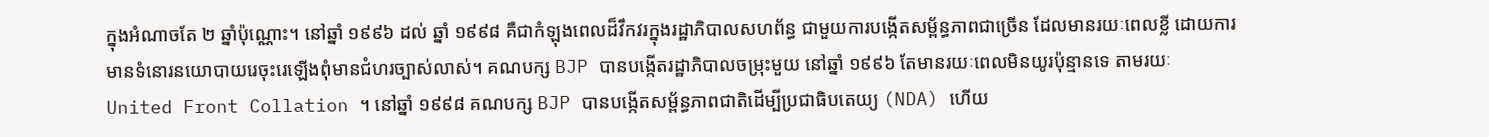ក្នុងអំណាចតែ ២ ឆ្នាំប៉ុណ្ណោះ។ នៅឆ្នាំ ១៩៩៦ ដល់ ឆ្នាំ ១៩៩៨ គឺជាកំឡុងពេលដ៏វឹកវរក្នុងរដ្ឋាភិបាលសហព័ន្ធ ជាមួយការបង្កើតសម្ព័ន្ធភាពជាច្រើន ដែលមានរយៈពេលខ្លី ដោយការមានទំនោរនយោបាយរេចុះរេឡើងពុំមានជំហរច្បាស់លាស់។ គណបក្ស BJP បានបង្កើតរដ្ឋាភិបាលចម្រុះមួយ នៅឆ្នាំ ១៩៩៦ តែមានរយៈពេលមិនយូរប៉ុន្មានទេ តាមរយៈ United Front Collation ។ នៅឆ្នាំ ១៩៩៨ គណបក្ស BJP បានបង្កើតសម្ព័ន្ធភាពជាតិដើម្បីប្រជាធិបតេយ្យ (NDA) ហើយ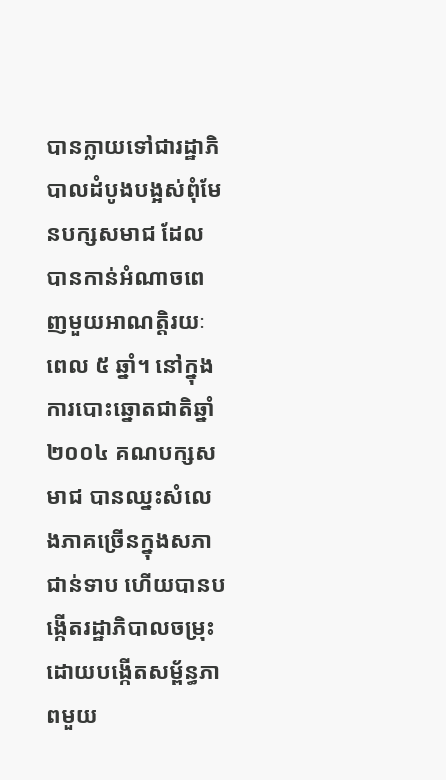បានក្លាយទៅជារដ្ឋាភិបាលដំបូងបង្អស់ពុំមែនបក្សសមាជ ដែលបានកាន់អំណាចពេញមួយអាណត្តិរយៈពេល ៥ ឆ្នាំ។ នៅក្នុងការបោះឆ្នោតជាតិឆ្នាំ ២០០៤ គណបក្សសមាជ បានឈ្នះសំលេងភាគច្រើនក្នុងសភាជាន់ទាប ហើយបានបង្កើតរដ្ឋាភិបាលចម្រុះ ដោយបង្កើតសម្ព័ន្ធភាពមួយ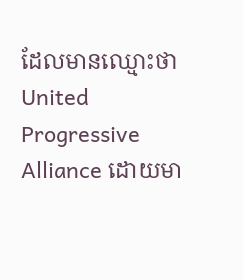ដែលមានឈ្មោះថា United Progressive Alliance ដោយមា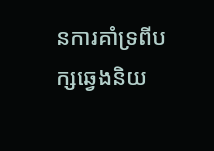នការគាំទ្រពីបក្សឆ្វេងនិយ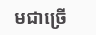មជាច្រើ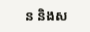ន និងស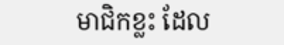មាជិកខ្លះ ដែល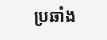ប្រឆាំង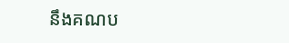នឹងគណប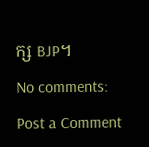ក្ស BJP។

No comments:

Post a Comment